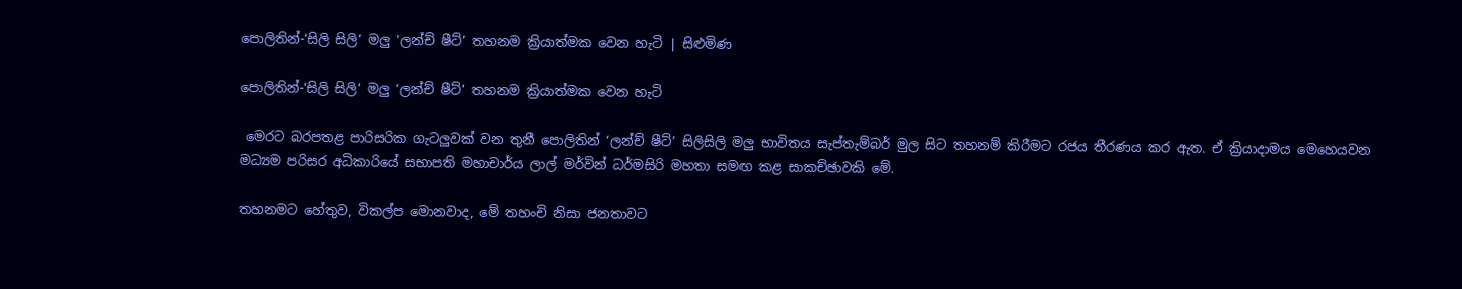පොලිතින්-‘සිලි සිලි’ මලු ‘ලන්ච් ෂීට්’ තහනම ක්‍රියාත්මක වෙන හැටි | සිළුමිණ

පොලිතින්-‘සිලි සිලි’ මලු ‘ලන්ච් ෂීට්’ තහනම ක්‍රියාත්මක වෙන හැටි

 මෙරට බරපතළ පාරිසරික ගැටලුවක් වන තුනී පොලිතින් ‘ලන්ච් ෂීට්’ සිලිසිලි මලු භාවිතය සැප්තැම්බර් මුල සිට තහනම් කිරීමට රජය තීරණය කර ඇත. ඒ ක්‍රියාදාමය මෙහෙයවන මධ්‍යම පරිසර අධිකාරියේ සභාපති මහාචාර්ය ලාල් මර්වින් ධර්මසිරි මහතා සමඟ කළ සාකච්ඡාවකි මේ.

තහනමට හේතුව, විකල්ප මොනවාද, මේ තහංචි නිසා ජනතාවට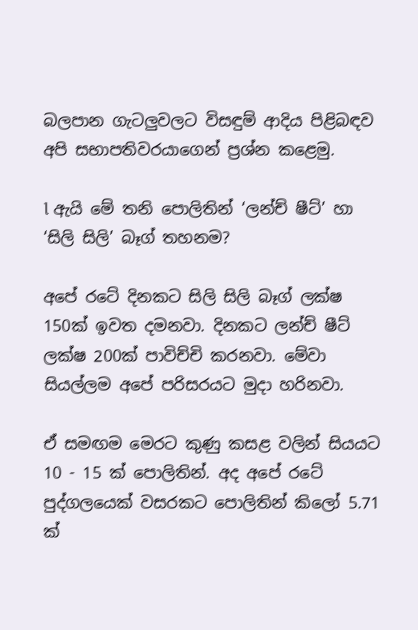බලපාන ගැටලුවලට විසඳුම් ආදිය පිළිබඳව අපි සභාපතිවරයාගෙන් ප්‍රශ්න කළෙමු.

l ඇයි මේ තනි පොලිතින් ‘ලන්ච් ෂීට්’ හා ‘සිලි සිලි’ බෑග් තහනම?

අපේ රටේ දිනකට සිලි සිලි බෑග් ලක්ෂ 150ක් ඉවත දමනවා. දිනකට ලන්ච් ෂීට් ලක්ෂ 200ක් පාවිච්චි කරනවා. මේවා සියල්ලම අපේ පරිසරයට මුදා හරිනවා.

ඒ සමඟම මෙරට කුණු කසළ වලින් සියයට 10 - 15 ක් පොලිතින්. අද අපේ රටේ පුද්ගලයෙක් වසරකට පොලිතින් කිලෝ 5.71 ක්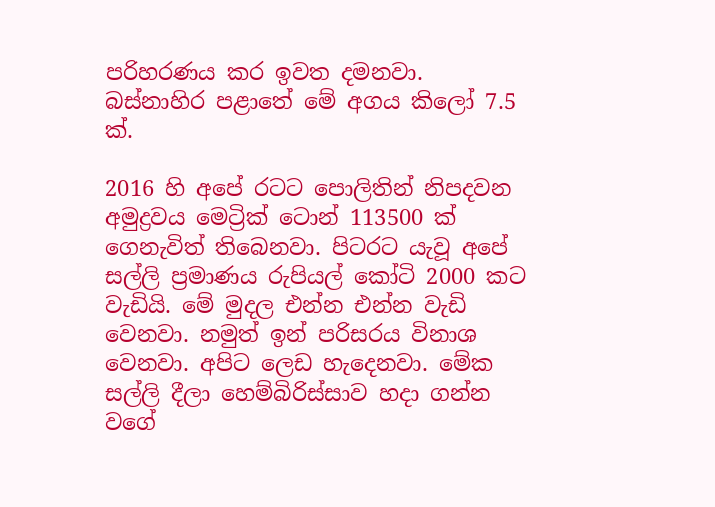පරිහරණය කර ඉවත දමනවා. බස්නාහිර පළාතේ මේ අගය කිලෝ 7.5 ක්.

2016 හි අපේ රටට පොලිතින් නිපදවන අමුද්‍රවය මෙට්‍රික් ටොන් 113500 ක් ගෙනැවිත් තිබෙනවා. පිටරට යැවූ අපේ සල්ලි ප්‍රමාණය රුපියල් කෝටි 2000 කට වැඩියි. මේ මුදල එන්න එන්න වැඩි වෙනවා. නමුත් ඉන් පරිසරය විනාශ වෙනවා. අපිට ලෙඩ හැදෙනවා. මේක සල්ලි දීලා හෙම්බිරිස්සාව හදා ගන්න වගේ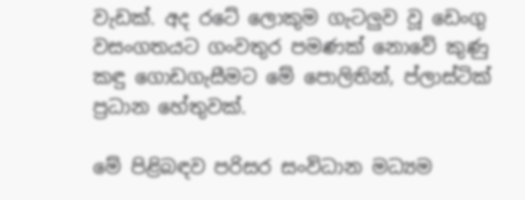වැඩක්. අද රටේ ලොකුම ගැටලුව වූ ඩෙංගු වසංගතයට ගංවතුර පමණක් නොවේ කුණු කඳු ගොඩගැසීමට මේ පොලිතින්, ප්ලාස්ටික් ප්‍රධාන හේතුවක්.

මේ පිළිබඳව පරිසර සංවිධාන මධ්‍යම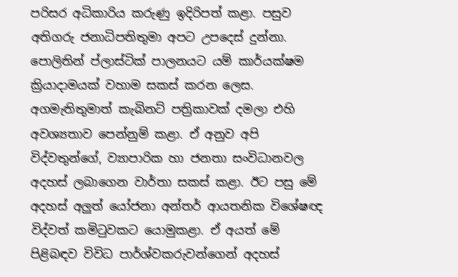පරිසර අධිකාරිය කරුණු ඉදිරිපත් කළා. පසුව අතිගරු ජනාධිපතිතුමා අපට උපදෙස් දුන්නා. පොලිතින් ප්ලාස්ටික් පාලනයට යම් කාර්යක්ෂම ක්‍රියාදාමයක් වහාම සකස් කරන ලෙස. අගමැතිතුමාත් කැබිනට් පත්‍රිකාවක් දමලා එහි අවශ්‍යතාව පෙන්නුම් කළා. ඒ අනුව අපි විද්වතුන්ගේ, ව්‍යාපාරික හා ජනතා සංවිධානවල අදහස් ලබාගෙන වාර්තා සකස් කළා. ඊට පසු මේ අදහස් අලුත් යෝජනා අන්තර් ආයතනික විශේෂඥ විද්වත් කමිටුවකට යොමුකළා. ඒ අයත් මේ පිළිබඳව විවිධ පාර්ශ්වකරුවන්ගෙන් අදහස්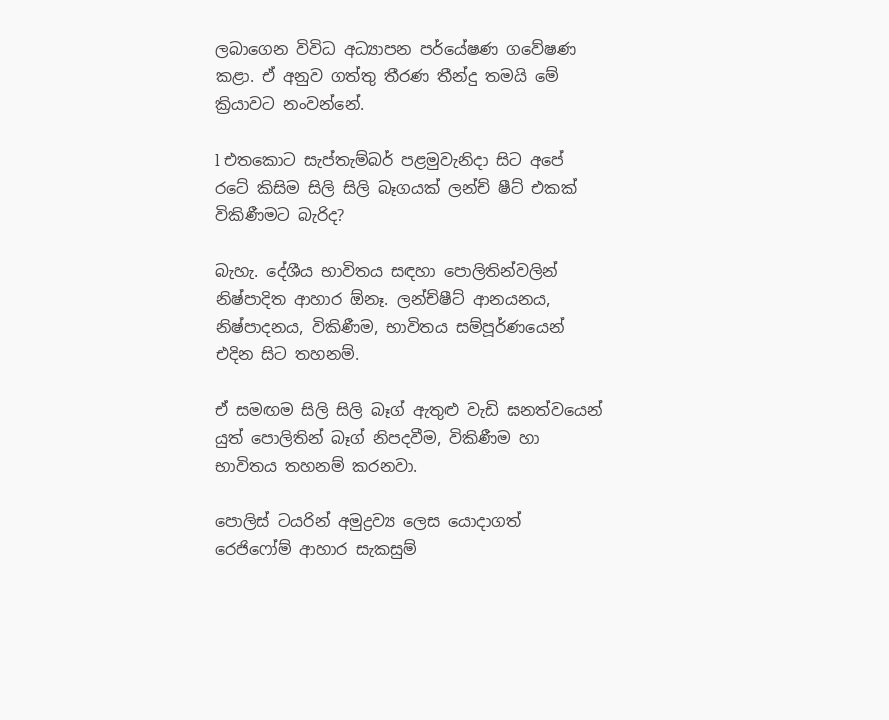ලබාගෙන විවිධ අධ්‍යාපන පර්යේෂණ ගවේෂණ කළා. ඒ අනුව ගත්තු තීරණ තීන්දු තමයි මේ ක්‍රියාවට නංවන්නේ.

l එතකොට සැප්තැම්බර් පළමුවැනිදා සිට අපේ රටේ කිසිම සිලි සිලි බෑගයක් ලන්ච් ෂීට් එකක් විකිණීමට බැරිද?

බැහැ. දේශීය භාවිතය සඳහා පොලිතින්වලින් නිෂ්පාදිත ආහාර ඕනෑ. ලන්ච්ෂීට් ආනයනය, නිෂ්පාදනය, විකිණීම, භාවිතය සම්පූර්ණයෙන් එදින සිට තහනම්.

ඒ සමඟම සිලි සිලි බෑග් ඇතුළු වැඩි ඝනත්වයෙන් යුත් පොලිතින් බෑග් නිපදවීම, විකිණීම හා භාවිතය තහනම් කරනවා.

පොලිස් ටයරින් අමුද්‍රව්‍ය ලෙස යොදාගත් රෙජිෆෝම් ආහාර සැකසුම්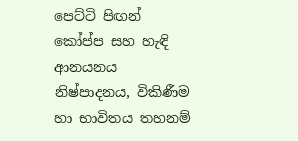පෙට්ටි පිඟන් කෝප්ප සහ හැඳි ආනයනය නිෂ්පාදනය, විකිණීම හා භාවිතය තහනම්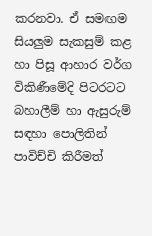කරනවා. ඒ සමඟම සියලුම සැකසුම් කළ හා පිසූ ආහාර වර්ග විකිණීමේදි පිටරටට බහාලීම් හා ඇසුරුම් සඳහා පොලිතින් පාවිච්චි කිරීමත්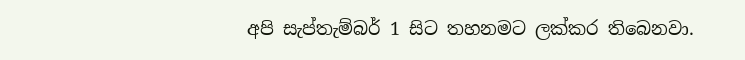අපි සැප්තැම්බර් 1 සිට තහනමට ලක්කර තිබෙනවා.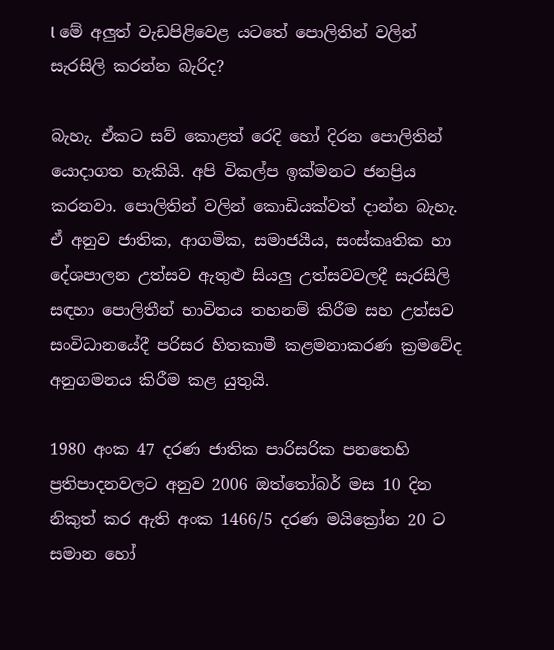l මේ අලුත් වැඩපිළිවෙළ යටතේ පොලිතින් වලින් සැරසිලි කරන්න බැරිද?

බැහැ. ඒකට සව් කොළත් රෙදි හෝ දිරන පොලිතින් යොදාගත හැකියි. අපි විකල්ප ඉක්මනට ජනප්‍රිය කරනවා. පොලිතින් වලින් කොඩියක්වත් දාන්න බැහැ. ඒ අනුව ජාතික, ආගමික, සමාජයීය, සංස්කෘතික හා දේශපාලන උත්සව ඇතුළු සියලු උත්සවවලදී සැරසිලි සඳහා පොලිතීන් භාවිතය තහනම් කිරීම සහ උත්සව සංවිධානයේදී පරිසර හිතකාමී කළමනාකරණ ක්‍රමවේද අනුගමනය කිරීම කළ යුතුයි.

1980 අංක 47 දරණ ජාතික පාරිසරික පනතෙහි ප්‍රතිපාදනවලට අනුව 2006 ඔත්තෝබර් මස 10 දින නිකුත් කර ඇති අංක 1466/5 දරණ මයික්‍රෝන 20 ට සමාන හෝ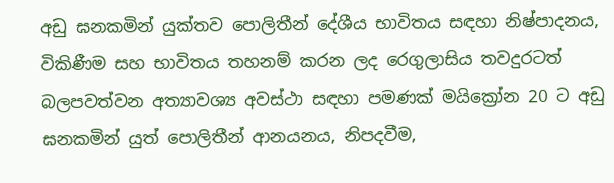අඩු ඝනකමින් යුක්තව පොලිතීන් දේශීය භාවිතය සඳහා නිෂ්පාදනය, විකිණීම සහ භාවිතය තහනම් කරන ලද රෙගුලාසිය තවදුරටත් බලපවත්වන අත්‍යාවශ්‍ය අවස්ථා සඳහා පමණක් මයික්‍රෝන 20 ට අඩු ඝනකමින් යුත් පොලිතීන් ආනයනය, නිපදවීම,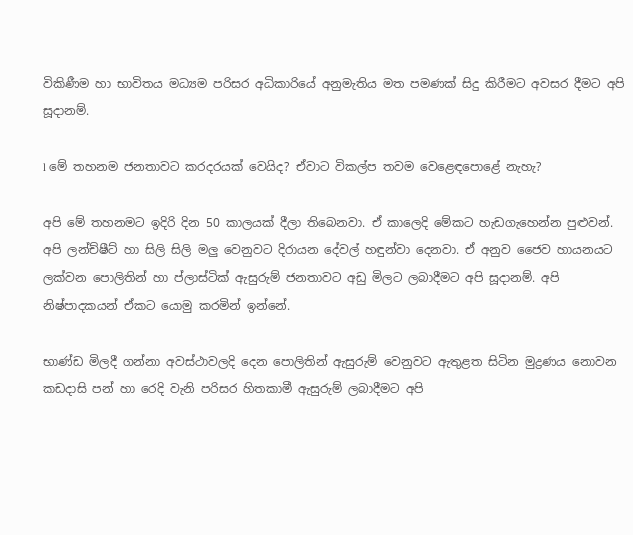විකිණීම හා භාවිතය මධ්‍යම පරිසර අධිකාරියේ අනුමැතිය මත පමණක් සිදු කිරීමට අවසර දීමට අපි සූදානම්.

l මේ තහනම ජනතාවට කරදරයක් වෙයිද? ඒවාට විකල්ප තවම වෙළෙඳපොළේ නැහැ?

අපි මේ තහනමට ඉදිරි දින 50 කාලයක් දීලා තිබෙනවා. ඒ කාලෙදි මේකට හැඩගැහෙන්න පුළුවන්. අපි ලන්ච්ෂීට් හා සිලි සිලි මලු වෙනුවට දිරායන දේවල් හඳුන්වා දෙනවා. ඒ අනුව ජෛව හායනයට ලක්වන පොලිතින් හා ප්ලාස්ටික් ඇසුරුම් ‍ජනතාවට අඩු මිලට ලබාදීමට අපි සූදානම්. අපි නිෂ්පාදකයන් ඒකට යොමු කරමින් ඉන්නේ.

භාණ්ඩ මිලදී ගන්නා අවස්ථාවලදි දෙන පොලිතින් ඇසුරුම් වෙනුවට ඇතුළත සිටින මුද්‍රණය නොවන කඩදාසි පන් හා රෙදි වැනි පරිසර හිතකාමී ඇසුරුම් ලබාදීමට අපි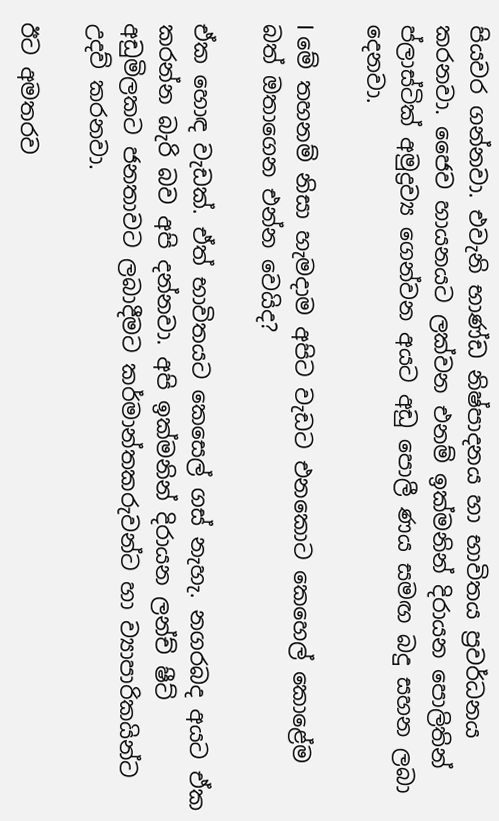පියවර ගන්නවා. එවැනි භාණ්ඩ නිෂ්පාදනය හා භාවිතය ප්‍රවර්ධනය කරනවා. ජෛව හායනයට ලක්වන එනම් ඉක්මනින් දිරායන පොලිතින් ප්ලාස්ටික් අමුද්‍රව්‍ය ගෙන්වන අයට අඩු පොලී ණය සමඟ බදු සහන ලබා දෙනවා.

l මේ තහනම් නිසා හැමදාම අපිට වැඩට එ‍නකොට කෙහෙල් කොළේම බත් ඔතාගෙන එන්න වෙයිද?

ඒක හොඳ වැඩක්. ඒත් භාවිතයට කෙසෙල් ගස් නැහැ. නගරබද අයට ඒක කරන්න බැරි බව අපි දන්නවා. අපි ඉක්මනින් දිරායන ලන්ච් ෂීට් අඩුමිලකට ජනතාවට ලබාදීමට කර්මාන්තකරුවන්ට හා ව්‍යාපාරිකයින්ට උදව් කරනවා.

ඊට අමතරව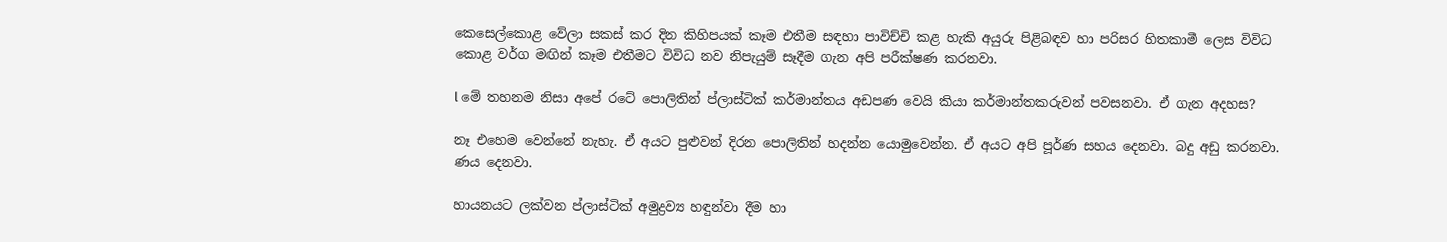කෙසෙල්කොළ වේලා සකස් කර දින කිහිපයක් කෑම එතීම සඳහා පාවිච්චි කළ හැකි අයුරු පිළිබඳව හා පරිසර හිතකාමී ලෙස විවිධ කොළ වර්ග මඟින් කෑම එතීමට විවිධ නව නිපැයුම් සෑදීම ගැන අපි පරීක්ෂණ කරනවා.

l මේ තහනම නිසා අපේ රටේ පොලිතින් ප්ලාස්ටික් කර්මාන්තය අඩපණ වෙයි කියා කර්මාන්තකරුවන් පවසනවා. ඒ ගැන අදහස?

නෑ එහෙම වෙන්නේ නැහැ. ඒ අයට පුළුවන් දිරන පොලිතින් හදන්න යොමුවෙන්න. ඒ අයට අපි පූර්ණ සහය දෙනවා. බදු අඩු කරනවා. ණය දෙනවා.

හායනයට ලක්වන ප්ලාස්ටික් අමුද්‍රව්‍ය හඳුන්වා දීම හා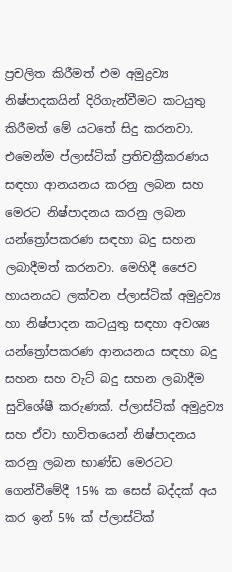ප්‍රචලිත කිරීමත් එම අමුද්‍රව්‍ය නිෂ්පාදකයින් දිරිගැන්වීමට කටයුතු කිරීමත් මේ යටතේ සිදු කරනවා. එමෙන්ම ප්ලාස්ටික් ප්‍රතිචක්‍රීකරණය සඳහා ආනයනය කරනු ලබන සහ මෙරට නිෂ්පාදනය කරනු ලබන යන්ත්‍රෝපකරණ සඳහා බදු සහන ලබාදීමත් කරනවා. මෙහිදී ජෛව හායනයට ලක්වන ප්ලාස්ටික් අමුද්‍රව්‍ය හා නිෂ්පාදන කටයුතු සඳහා අවශ්‍ය යන්ත්‍රෝපකරණ ආනයනය සඳහා බදු සහන සහ වැට් බදු සහන ලබාදීම සුවිශේෂී කරුණක්. ප්ලාස්ටික් අමුද්‍රව්‍ය සහ ඒවා භාවිතයෙන් නිෂ්පාදනය කරනු ලබන භාණ්ඩ මෙරටට ගෙන්වීමේදී 15% ක සෙස් බද්දක් අය කර ඉන් 5% ක් ප්ලාස්ටික්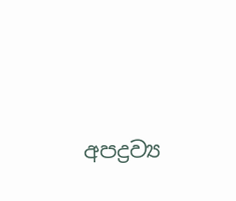අපද්‍රව්‍ය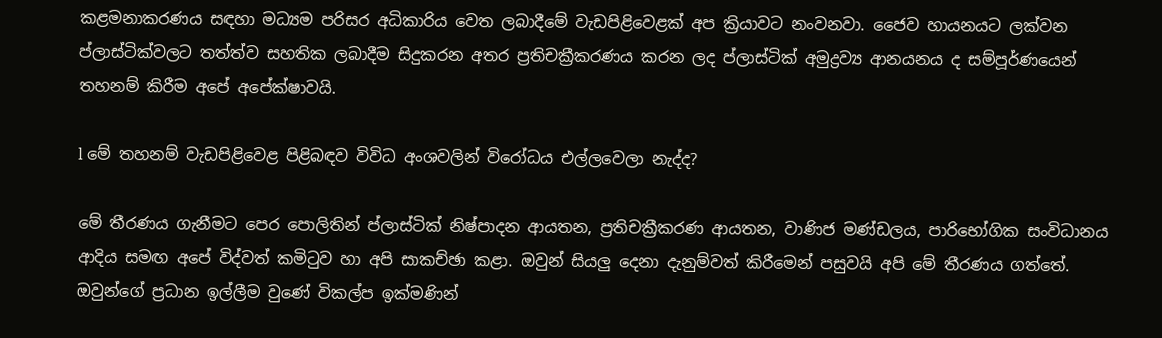කළමනාකරණය සඳහා මධ්‍යම පරිසර අධිකාරිය වෙත ලබාදීමේ වැඩපිළිවෙළක් අප ක්‍රියාවට නංවනවා. ජෛව හායනයට ලක්වන ප්ලාස්ටික්වලට තත්ත්ව සහතික ලබාදීම සිදුකරන අතර ප්‍රතිචක්‍රීකරණය කරන ලද ප්ලාස්ටික් අමුද්‍රව්‍ය ආනයනය ද සම්පූර්ණයෙන් තහනම් කිරීම අපේ අපේක්ෂාවයි.

l මේ තහනම් වැඩපිළිවෙළ පිළිබඳව විවිධ අංශවලින් විරෝධය එල්ලවෙලා නැද්ද?

මේ තීරණය ගැනීමට පෙර පොලිතින් ප්ලාස්ටික් නිෂ්පාදන ආයතන, ප්‍රතිචක්‍රීකරණ ආයතන, වාණිජ මණ්ඩලය, පාරිභෝගික සංවිධානය ආදිය සමඟ අපේ විද්වත් කමිටුව හා අපි සාකච්ඡා කළා. ඔවුන් සියලු දෙනා දැනුම්වත් කිරීමෙන් පසුවයි අපි මේ තීරණය ගත්තේ. ඔවුන්ගේ ප්‍රධාන ඉල්ලීම වුණේ විකල්ප ඉක්මණින්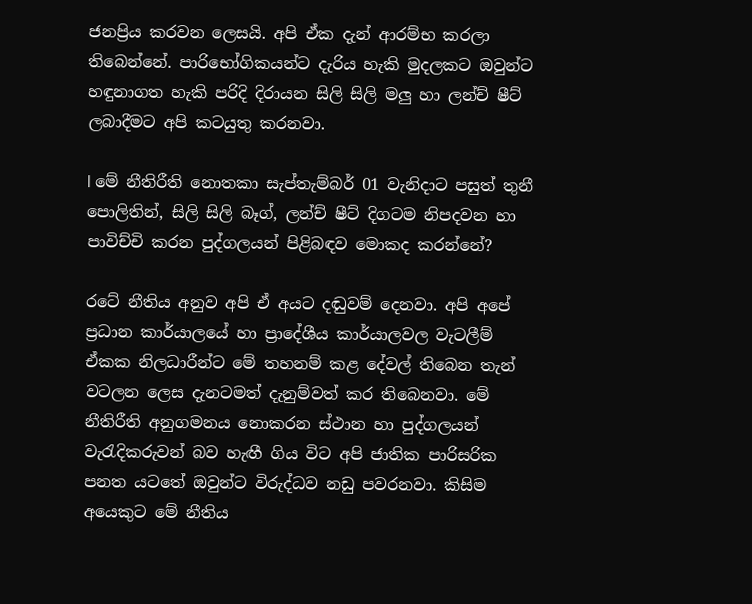ජනප්‍රිය කරවන ලෙසයි. අපි ඒක දැන් ආරම්භ කරලා තිබෙන්නේ. පාරිභෝගිකයන්ට දැරිය හැකි මුදලකට ඔවුන්ට හඳුනාගත හැකි පරිදි දිරායන සිලි සිලි මලු හා ලන්ච් ෂීට් ලබාදීමට අපි කටයුතු කරනවා.

l මේ නීතිරීති නොතකා සැප්තැම්බර් 01 වැනිදාට පසුත් තුනී පොලිතින්, සිලි සිලි බෑග්, ලන්ච් ෂීට් දිගටම නිපදවන හා පාවිච්චි කරන පුද්ගලයන් පිළිබඳව මොකද කරන්නේ?

රටේ නීතිය අනුව අපි ඒ අයට දඬුවම් දෙනවා. අපි අපේ ප්‍රධාන කාර්යාලයේ හා ප්‍රාදේශීය කාර්යාලවල වැටලීම් ඒකක නිලධාරීන්ට මේ තහනම් කළ දේවල් තිබෙන තැන් වටලන ලෙස දැනටමත් දැනුම්වත් කර තිබෙනවා. මේ නීතිරීති අනුගමනය නොකරන ස්ථාන හා පුද්ගලයන් වැරැදිකරුවන් බව හැඟී ගිය විට අපි ජාතික පාරිසරික පනත යටතේ ඔවුන්ට විරුද්ධව නඩු පවරනවා. කිසිම අයෙකුට මේ නීතිය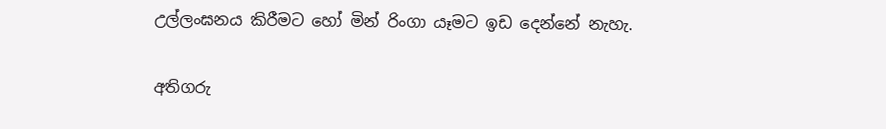උල්ලංඝනය කිරීමට හෝ මින් රිංගා යෑමට ඉඩ දෙන්නේ නැහැ.

අතිගරු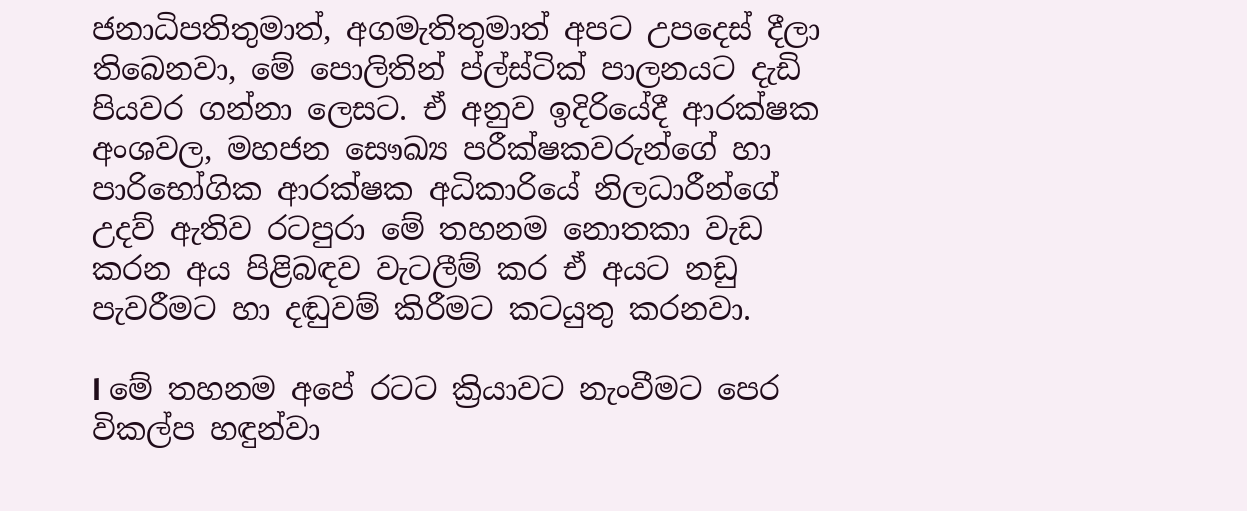ජනාධිපතිතුමාත්, අගමැතිතුමාත් අපට උපදෙස් දීලා තිබෙනවා, මේ පොලිතින් ප්ල්ස්ටික් පාලනයට දැඩි පියවර ගන්නා ලෙසට. ඒ අනුව ඉදිරියේදී ආරක්ෂක අංශවල, මහජන සෞඛ්‍ය පරීක්ෂකවරුන්ගේ හා පාරිභෝගික ආරක්ෂක අධිකාරියේ නිලධාරීන්ගේ උදව් ඇතිව රටපුරා මේ තහනම නොතකා වැඩ කරන අය පිළිබඳව වැටලීම් කර ඒ අයට නඩු පැවරීමට හා දඬුවම් කිරීමට කටයුතු කරනවා.

l මේ තහනම අපේ රටට ක්‍රියාවට නැංවීමට පෙර විකල්ප හඳුන්වා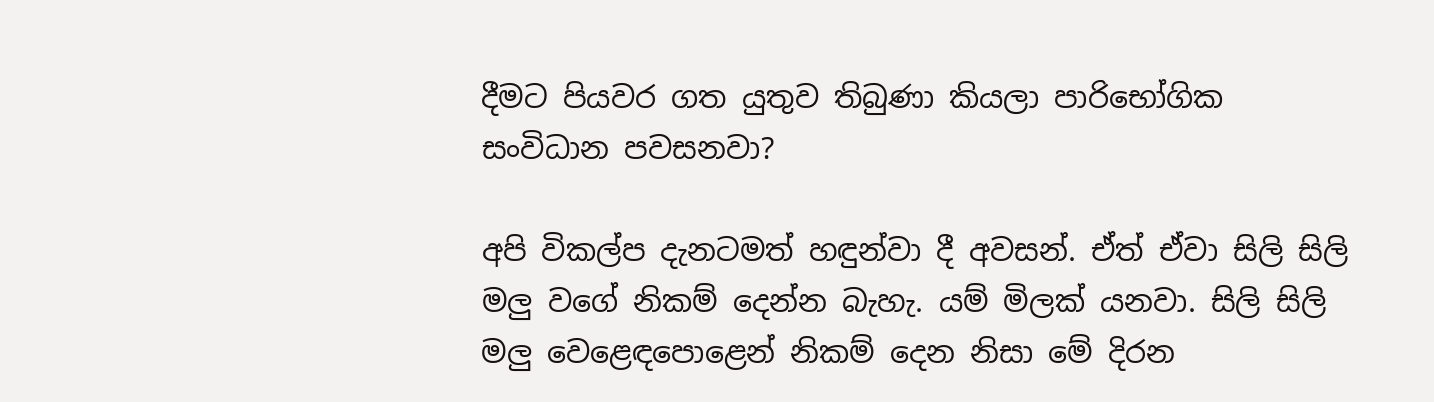දීමට පියවර ගත යුතුව තිබුණා කියලා පාරිභෝගික සංවිධාන පවසනවා?

අපි විකල්ප දැනටමත් හඳුන්වා දී අවසන්. ඒත් ඒවා සිලි සිලි මලු වගේ නිකම් දෙන්න බැහැ. යම් මිලක් යනවා. සිලි සිලි මලු වෙළෙඳපොළෙන් නිකම් දෙන නිසා මේ දිරන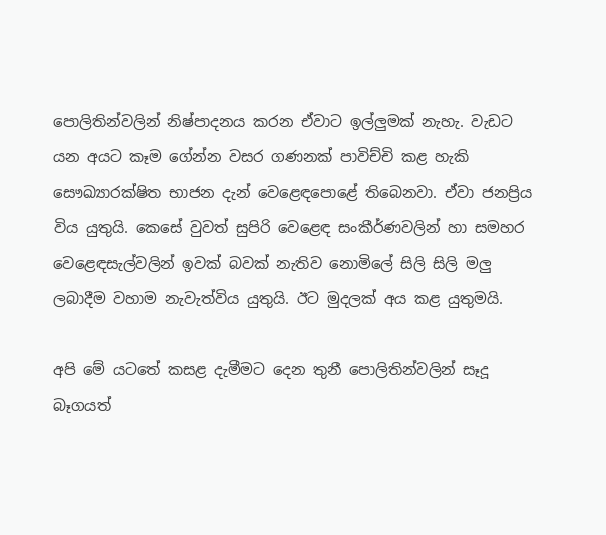පොලිතින්වලින් නිෂ්පාදනය කරන ඒවාට ඉල්ලුමක් නැහැ. වැඩට යන අයට කෑම ගේන්න වසර ගණනක් පාවිච්චි කළ හැකි සෞඛ්‍යාරක්ෂිත භාජන දැන් වෙළෙඳපොළේ තිබෙනවා. ඒවා ජනප්‍රිය විය යුතුයි. කෙසේ වුවත් සුපිරි වෙළෙඳ සංකීර්ණවලින් හා සමහර වෙළෙඳසැල්වලින් ඉවක් බවක් නැතිව නොමිලේ සිලි සිලි මලු ලබාදීම වහාම නැවැත්විය යුතුයි. ඊට මුදලක් අය කළ යුතුමයි.

අපි මේ යටතේ කසළ දැමීමට දෙන තුනී පොලිතින්වලින් සෑදූ බෑගයත්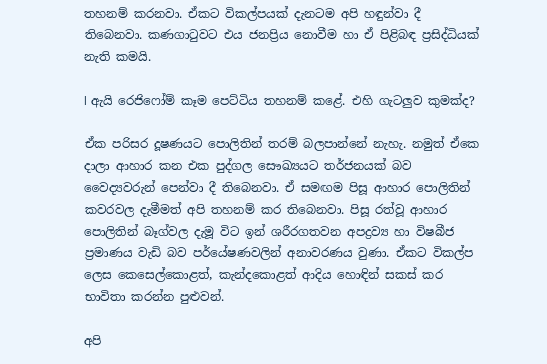තහනම් කරනවා. ඒකට විකල්පයක් දැනටම අපි හඳුන්වා දී තිබෙනවා. කණගාටුවට එය ජනප්‍රිය නොවීම හා ඒ පිළිබඳ ප්‍රසිද්ධියක් නැති කමයි.

l ඇයි රෙජිෆෝම් කෑම පෙට්ටිය තහනම් කළේ. එහි ගැටලුව කුමක්ද?

ඒක පරිසර දූෂණයට පොලිතින් තරම් බලපාන්නේ නැහැ. නමුත් ඒකෙ දාලා ආහාර කන එක පුද්ගල සෞඛ්‍යයට තර්ජනයක් බව වෛද්‍යවරුන් පෙන්වා දී තිබෙනවා. ඒ සමඟම පිසූ ආහාර පොලිතින් කවරවල දැමීමත් අපි තහනම් කර තිබෙනවා. පිසූ රත්වූ ආහාර පොලිතින් බෑග්වල දැමූ විට ඉන් ශරීරගතවන අපද්‍රව්‍ය හා විෂබීජ ප්‍රමාණය වැඩි බව පර්යේෂණවලින් අනාවරණය වුණා. ඒකට විකල්ප ලෙස කෙසෙල්කොළත්, කැන්දකොළත් ආදිය හොඳින් සකස් කර භාවිතා කරන්න පුළුවන්.

අපි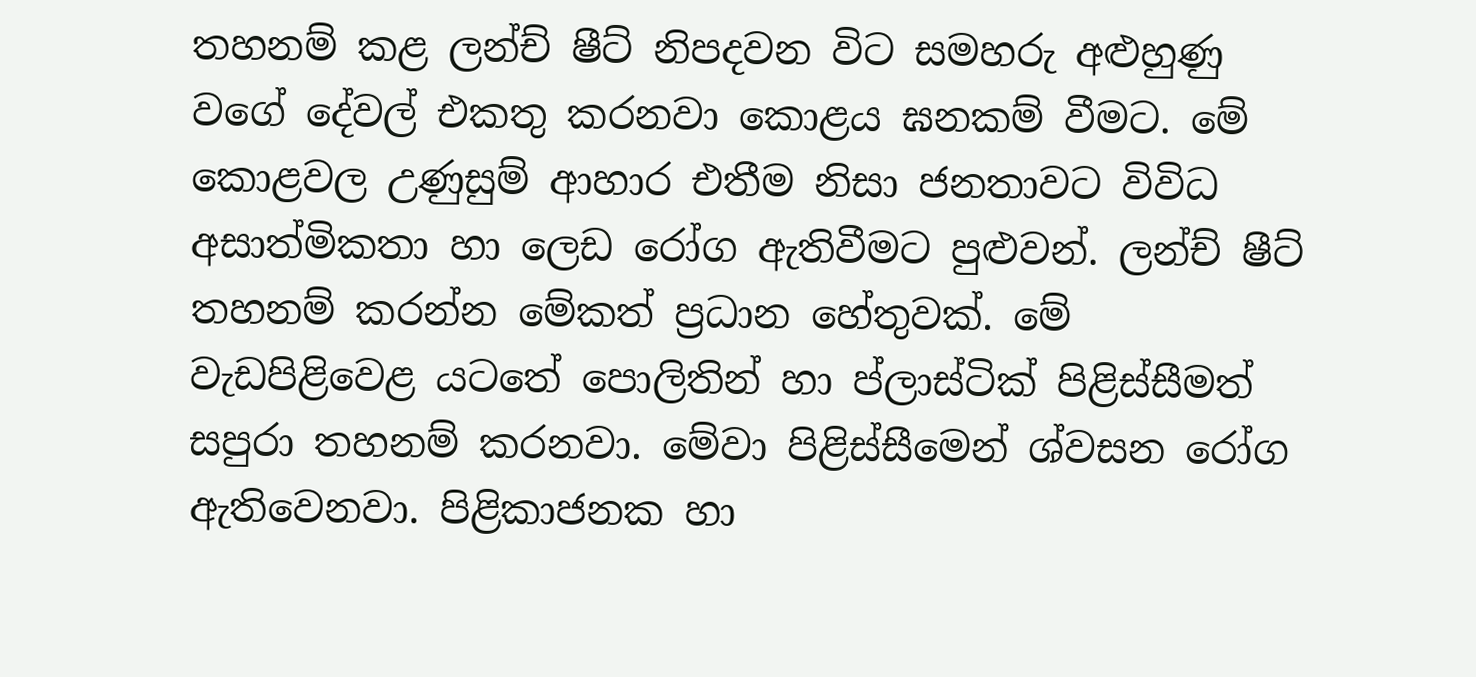තහනම් කළ ලන්ච් ෂීට් නිපදවන විට සමහරු අළුහුණු වගේ දේවල් එකතු කරනවා කොළය ඝනකම් වීමට. මේ කොළවල උණුසුම් ආහාර එතීම නිසා ජනතාවට විවිධ අසාත්මිකතා හා ලෙඩ රෝග ඇතිවීමට පුළුවන්. ලන්ච් ෂීට් තහනම් කරන්න මේකත් ප්‍රධාන හේතුවක්. මේ වැඩපිළිවෙළ යටතේ පොලිතින් හා ප්ලාස්ටික් පිළිස්සීමත් සපුරා තහනම් කරනවා. මේවා පිළිස්සීමෙන් ශ්වසන රෝග ඇතිවෙනවා. පිළිකාජනක හා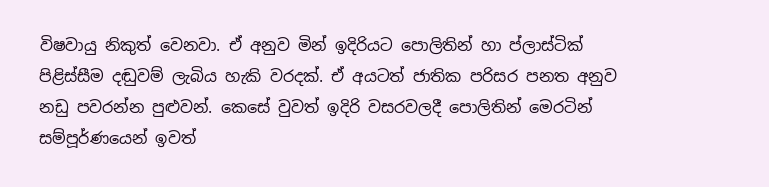විෂවායු නිකුත් වෙනවා. ඒ අනුව මින් ඉදිරියට පොලිතින් හා ප්ලාස්ටික් පිළිස්සීම දඬුවම් ලැබිය හැකි වරදක්. ඒ අයටත් ජාතික පරිසර පනත අනුව නඩු පවරන්න පුළුවන්. කෙසේ වුවත් ඉදිරි වසරවලදී පොලිතින් මෙරටින් සම්පූර්ණයෙන් ඉවත්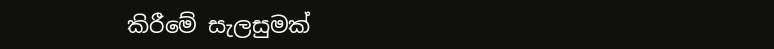කිරීමේ සැලසුමක්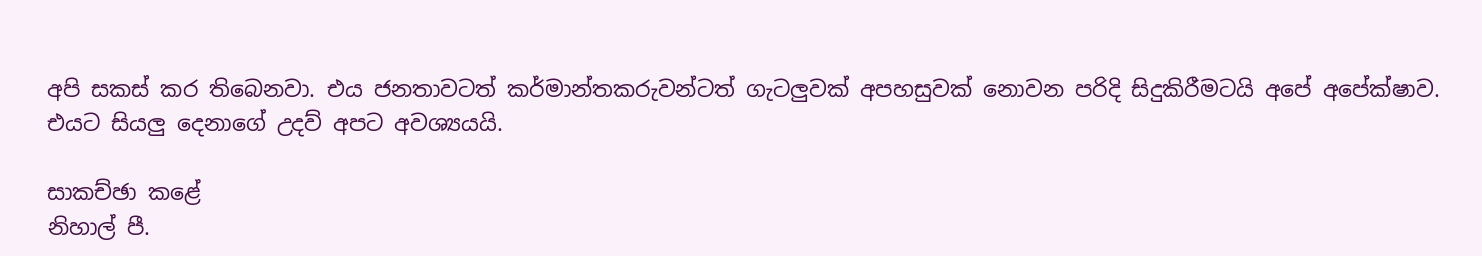අපි සකස් කර තිබෙනවා. එය ජනතාවටත් කර්මාන්තකරුවන්ටත් ගැටලුවක් අපහසුවක් නොවන පරිදි සිදුකිරීමටයි අපේ අපේක්ෂාව. එයට සියලු දෙනාගේ උදව් අපට අවශ්‍යයයි.

සාකච්ඡා කළේ
නිහාල් පී.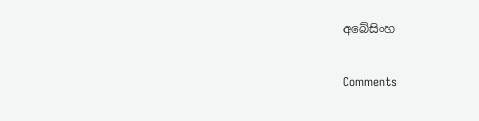අබේසිංහ

Comments